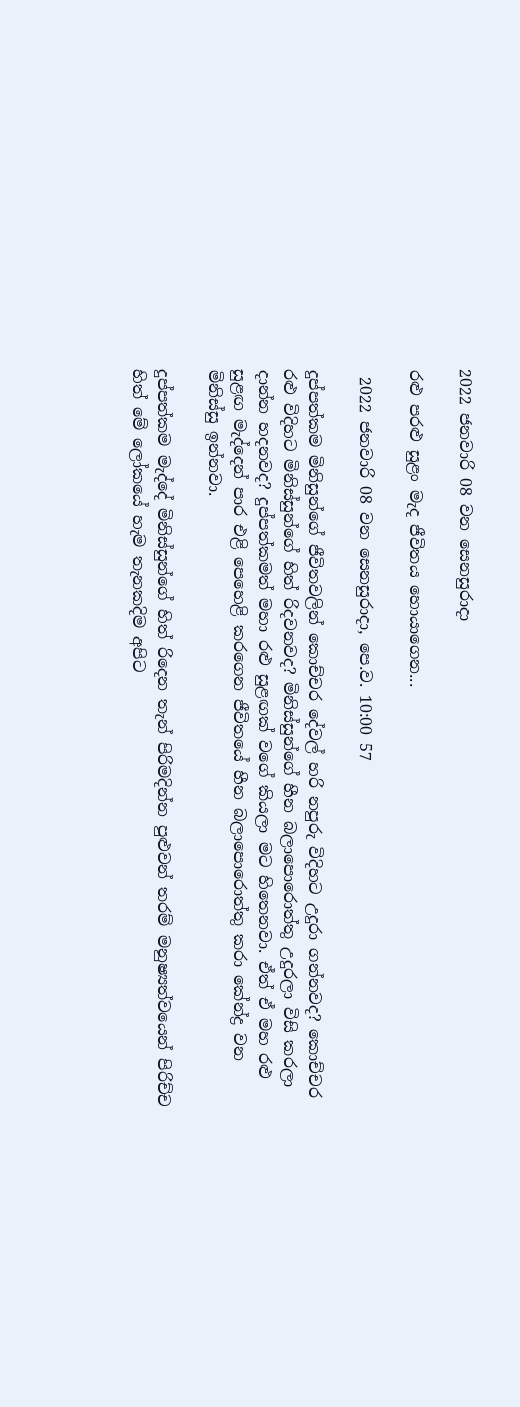2022 ජනවාරි 08 වන සෙනසුරාදා

රළු පරළු සුළං මැද ජීවිතය හොයාගෙන...

 2022 ජනවාරි 08 වන සෙනසුරාදා, පෙ.ව. 10:00 57

දුප්පත්කම මිනිසුන්ගේ ජීවිතවලින් කොච්චර දේවල් හරි නපුරු විදිහට උදුරා ගන්නවද? කොච්චර රළු විදිහට මිනිස්සුන්ගේ හිත් රිදවනවද? මිනිස්සුන්ගේ හීන බලාපොරොත්තු උදුරලා විසි කරලා දාන්න හදනවද? දුප්පත්කමත් මහා රළු සුළඟක් වගේ කියලා මට හිතෙනවා. ඒත් ඒ මහ රළු සුළඟ මැද්දෙන් පාර එළි පෙහෙළි කරගෙන ජීවිතයේ හීන බලාපොරොත්තු කරා කේන්ද්‍ර වන මිනිස්සු ඉන්නවා.

දුප්පත්කම මැද්දේ මිනිස්සුන්ගේ හිත් රිදෙන තැන් පිරිමදින්න පුළුවන් තරම් මනුෂ්‍යත්වයෙන් පිරිච්ච හිත් මේ ලෝකයේ හැම තැනකදිම අපිට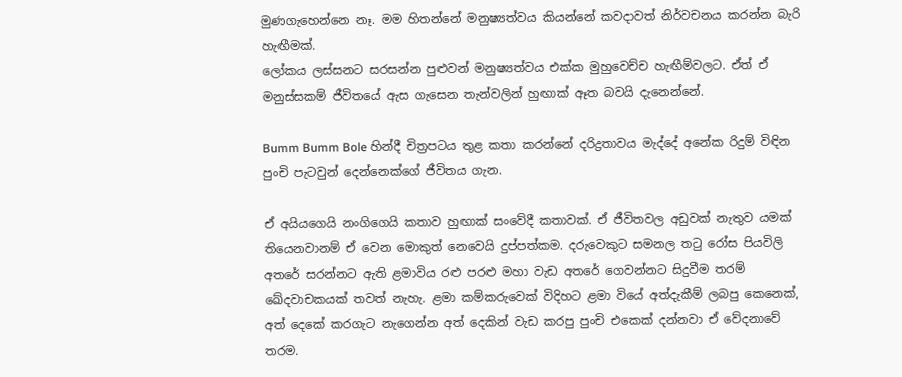මුණගැහෙන්නෙ නෑ. මම හිතන්නේ මනුෂ්‍යත්වය කියන්නේ කවදාවත් නිර්වචනය කරන්න බැරි හැඟීමක්.
ලෝකය ලස්සනට සරසන්න පුළුවන් මනුෂ්‍යත්වය එක්ක මුහුවෙච්ච හැඟීම්වලට. ඒත් ඒ මනුස්සකම් ජීවිතයේ ඇස ගැසෙන තැන්වලින් හුඟාක් ඈත බවයි දැනෙන්නේ.

Bumm Bumm Bole හින්දී චිත්‍රපටය තුළ කතා කරන්නේ දරිද්‍රතාවය මැද්දේ අනේක රිදුම් විඳින පුංචි පැටවුන් දෙන්නෙක්ගේ ජීවිතය ගැන.

ඒ අයියගෙයි නංගිගෙයි කතාව හුඟාක් සංවේදී කතාවක්. ඒ ජීවිතවල අඩුවක් නැතුව යමක් තියෙනවානම් ඒ වෙන මොකුත් නෙවෙයි දුප්පත්කම. දරුවෙකුට සමනල තටු රෝස පියවිලි අතරේ සරන්නට ඇති ළමාවිය රළු පරළු මහා වැඩ අතරේ ගෙවන්නට සිදුවීම තරම් ඛේදවාචකයක් තවත් නැහැ. ළමා කම්කරුවෙක් විදිහට ළමා වියේ අත්දැකීම් ලබපු කෙනෙක්, අත් දෙකේ කරගැට නැගෙන්න අත් දෙකින් වැඩ කරපු පුංචි එකෙක් දන්නවා ඒ වේදනාවේ තරම.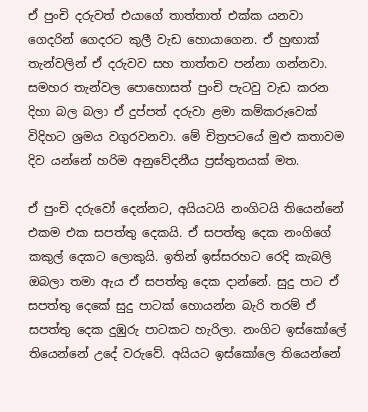ඒ පුංචි දරුවත් එයාගේ තාත්තාත් එක්ක යනවා ගෙදරින් ගෙදරට කුලී වැඩ හොයාගෙන. ඒ හුඟාක් තැන්වලින් ඒ දරුවව සහ තාත්තව පන්නා ගන්නවා. සමහර තැන්වල පොහොසත් පුංචි පැටවු වැඩ කරන දිහා බල බලා ඒ දුප්පත් දරුවා ළමා කම්කරුවෙක් විදිහට ශ්‍රමය වගුරවනවා. මේ චිත්‍රපටයේ මුළු කතාවම දිව යන්නේ හරිම අනුවේදනීය ප්‍රස්තුතයක් මත.

ඒ පුංචි දරුවෝ දෙන්නට, අයියටයි නංගිටයි තියෙන්නේ එකම එක සපත්තු දෙකයි. ඒ සපත්තු දෙක නංගිගේ කකුල් දෙකට ලොකුයි. ඉතින් ඉස්සරහට රෙදි කැබලි ඔබලා තමා ඇය ඒ සපත්තු දෙක දාන්නේ. සුදු පාට ඒ සපත්තු දෙකේ සුදු පාටක් හොයන්න බැරි තරම් ඒ සපත්තු දෙක දුඹුරු පාටකට හැරිලා. නංගිට ඉස්කෝලේ තියෙන්නේ උදේ වරුවේ. අයියට ඉස්කෝලෙ තියෙන්නේ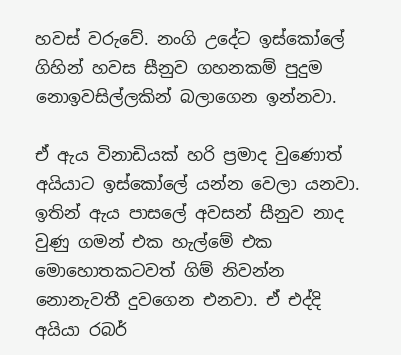හවස් වරුවේ. නංගි උදේට ඉස්කෝලේ ගිහින් හවස සීනුව ගහනකම් පුදුම නොඉවසිල්ලකින් බලාගෙන ඉන්නවා.

ඒ ඇය විනාඩියක් හරි ප්‍රමාද වුණොත් අයියාට ඉස්කෝලේ යන්න වෙලා යනවා. ඉතින් ඇය පාසලේ අවසන් සීනුව නාද වුණු ගමන් එක හැල්මේ එක මොහොතකටවත් ගිම් නිවන්න නොනැවතී දුවගෙන එනවා. ඒ එද්දි අයියා රබර්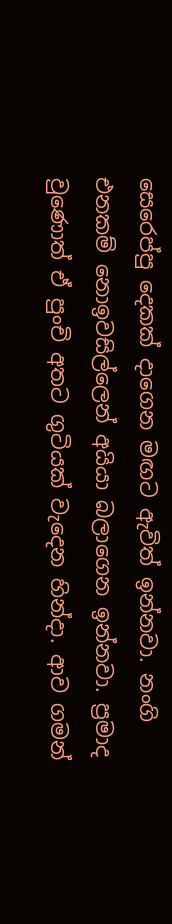සෙරෙප්පු දෙකක් දාගෙන මඟට ඇවිත් ඉන්නවා. නංගි එනකම් නොඉවසිල්ලෙන් අයියා බලාගෙන ඉන්නවා. ප්‍රමාද වුණොත් ඒ පුංචි අතට ගුටියක් වැදෙන හින්දා. ආව ගමන්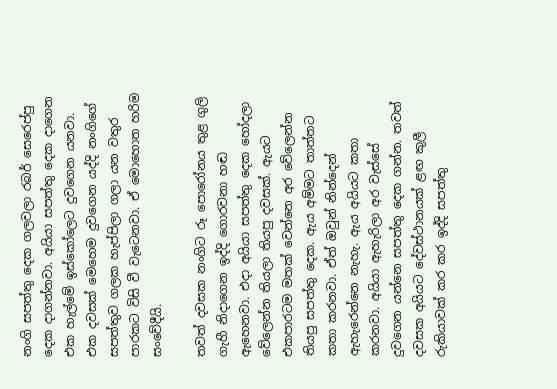නංගි සපත්තු දෙක ගලවලා රබර් සෙරෙප්පු දෙක දාගන්නවා. අයියා සපත්තු දෙක දාගෙන එක හැල්මේ ඉස්කෝලෙට දුවගෙන යනවා. එක දවසක් මෙහෙම දුවගෙන යද්දි නංගිගේ සපත්තුව ගලක හැප්පිලා ගලා යන වතුර පාරකට විසි වී වැටෙනවා. ඒ මොහොත හරිම සංවේදීයි.

තවත් දවසක නංගිට රූ පොරෝනය තුළ ගුලි ගැහී නිදාගෙන ඉද්දි ගොරවනා හඬ ඇහෙනවා. එදා අයියා සපත්තු දෙක හෝදලා වේලෙන්න තියලා තියපු දවසක්. ඇයට එකපාරටම මතක් වෙන්නෙ අර වේලෙන්න තියපු සපත්තු දෙක. ඇය අම්මට තාත්තට කතා කරනවා. ඒත් ඔවුන් නින්දෙන් ඇහැරෙන්නෙ නැහැ. ඇය අයියට කතා කරනවා. අයියා ඇහැරිලා අර වැස්සේ දුවගෙන යන්නෙ සපත්තු දෙක ගන්න. තවත් දවසක අයියට දේවස්ථානයක් ළඟ කුලී රුකියාවක් කර කර ඉද්දි සපත්තු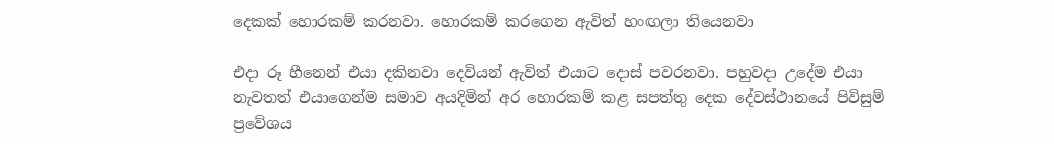දෙකක් හොරකම් කරනවා. හොරකම් කරගෙන ඇවිත් හංඟලා තියෙනවා

එදා රූ හීනෙන් එයා දකිනවා දෙවියන් ඇවිත් එයාට දොස් පවරනවා. පහුවදා උදේම එයා නැවතත් එයාගෙන්ම සමාව අයදිමින් අර හොරකම් කළ සපත්තු දෙක දේවස්ථානයේ පිවිසුම් ප්‍රවේශය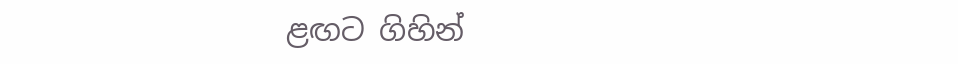ළඟට ගිහින්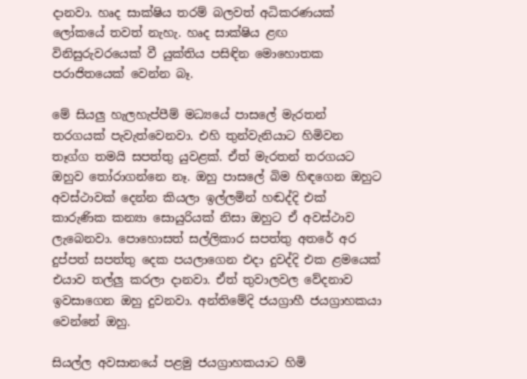දානවා. හෘද සාක්ෂිය තරම් බලවත් අධිකරණයක් ලෝකයේ තවත් නැහැ. හෘද සාක්ෂිය ළඟ විනිසුරුවරයෙක් වී යුක්තිය පසිඳින මොහොතක පරාජිතයෙක් වෙන්න බෑ.

මේ සියලු හැලහැප්පීම් මධ්‍යයේ පාසලේ මැරතන් තරගයක් පැවැත්වෙනවා. එහි තුන්වැනියාට හිමිවන තෑග්ග තමයි සපත්තු යුවළක්. ඒත් මැරතන් තරගයට ඔහුව තෝරාගන්නෙ නෑ. ඔහු පාසලේ බිම හිඳගෙන ඔහුට අවස්ථාවක් දෙන්න කියලා ඉල්ලමින් හඬද්දි එක් කාරුණික කන්‍යා සොයුරියක් නිසා ඔහුට ඒ අවස්ථාව ලැබෙනවා. පොහොසත් සල්ලිකාර සපත්තු අතරේ අර දුප්පත් සපත්තු දෙක පයලාගෙන එදා දුවද්දි එක ළමයෙක් එයාව තල්ලු කරලා දානවා. ඒත් තුවාලවල වේදනාව ඉවසාගෙන ඔහු දුවනවා. අන්තිමේදි ජයග්‍රාහී ජයග්‍රාහකයා වෙන්නේ ඔහු.

සියල්ල අවසානයේ පළමු ජයග්‍රාහකයාට හිමි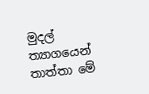මුදල් ත්‍යාගයෙන් තාත්තා මේ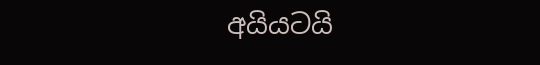අයියටයි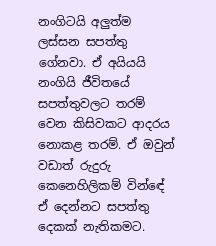නංගිටයි අලුත්ම ලස්සන සපත්තු ගේනවා. ඒ අයියයි නංගියි ජීවිතයේ සපත්තුවලට තරම් වෙන කිසිවකට ආදරය නොකළ තරම්. ඒ ඔවුන් වඩාත් රුදුරු කෙනෙහිලිකම් වින්ඳේ ඒ දෙන්නට සපත්තු දෙකක් නැතිකමට.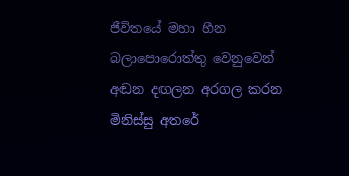ජීවිතයේ මහා හීන බලාපොරොත්තු වෙනුවෙන් අඬන දඟලන අරගල කරන මිනිස්සු අතරේ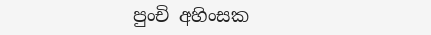පුංචි අහිංසක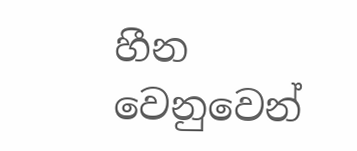හීන වෙනුවෙන්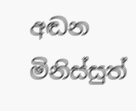අඬන මිනිස්සුත්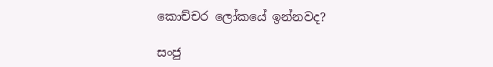කොච්චර ලෝකයේ ඉන්නවද?

සංජු